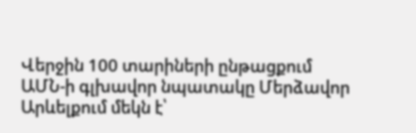Վերջին 100 տարիների ընթացքում ԱՄՆ-ի գլխավոր նպատակը Մերձավոր Արևելքում մեկն է՝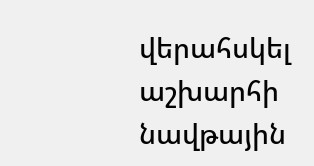վերահսկել աշխարհի նավթային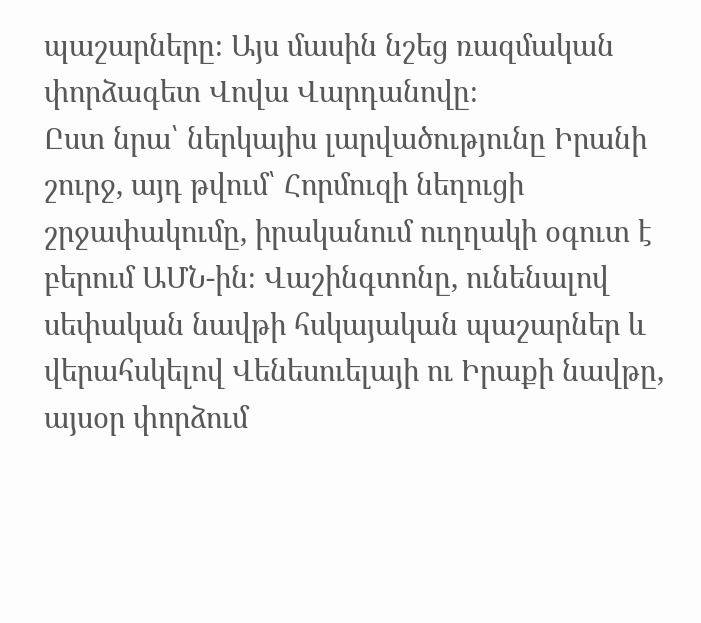պաշարները։ Այս մասին նշեց ռազմական փորձագետ Վովա Վարդանովը։
Ըստ նրա՝ ներկայիս լարվածությունը Իրանի շուրջ, այդ թվում՝ Հորմուզի նեղուցի շրջափակումը, իրականում ուղղակի օգուտ է բերում ԱՄՆ-ին։ Վաշինգտոնը, ունենալով սեփական նավթի հսկայական պաշարներ և վերահսկելով Վենեսուելայի ու Իրաքի նավթը, այսօր փորձում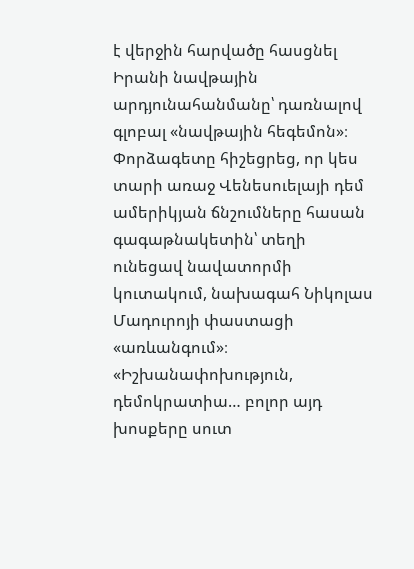է վերջին հարվածը հասցնել Իրանի նավթային արդյունահանմանը՝ դառնալով գլոբալ «նավթային հեգեմոն»։
Փորձագետը հիշեցրեց, որ կես տարի առաջ Վենեսուելայի դեմ ամերիկյան ճնշումները հասան գագաթնակետին՝ տեղի ունեցավ նավատորմի կուտակում, նախագահ Նիկոլաս Մադուրոյի փաստացի «առևանգում»։ «Իշխանափոխություն, դեմոկրատիա… բոլոր այդ խոսքերը սուտ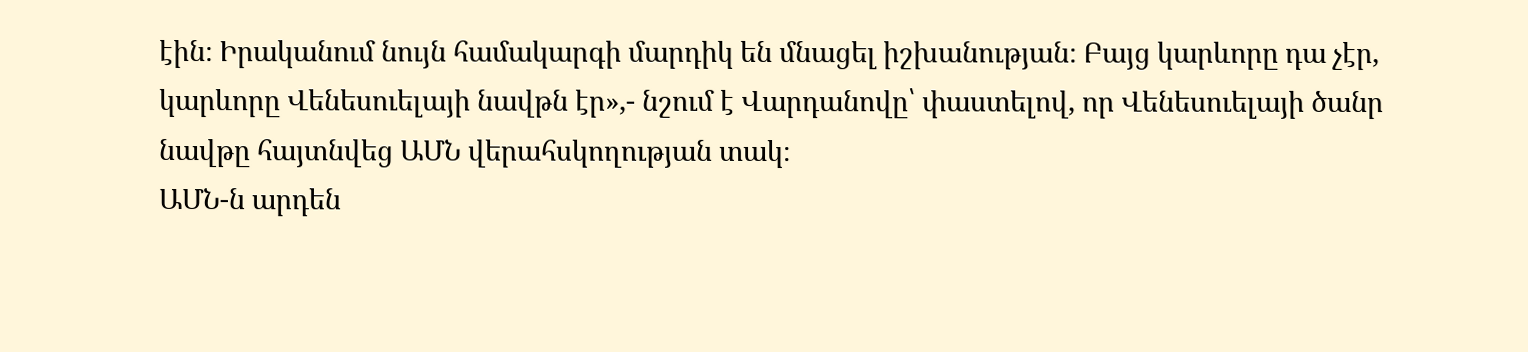էին։ Իրականում նույն համակարգի մարդիկ են մնացել իշխանության։ Բայց կարևորը դա չէր, կարևորը Վենեսուելայի նավթն էր»,- նշում է Վարդանովը՝ փաստելով, որ Վենեսուելայի ծանր նավթը հայտնվեց ԱՄՆ վերահսկողության տակ։
ԱՄՆ-ն արդեն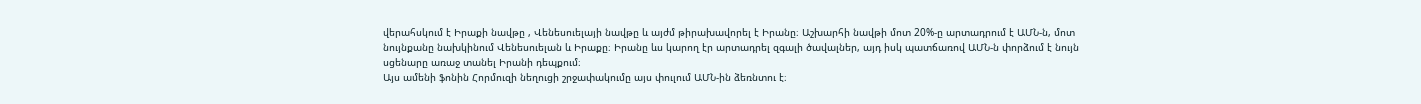վերահսկում է Իրաքի նավթը , Վենեսուելայի նավթը և այժմ թիրախավորել է Իրանը։ Աշխարհի նավթի մոտ 20%-ը արտադրում է ԱՄՆ-ն, մոտ նույնքանը նախկինում Վենեսուելան և Իրաքը։ Իրանը ևս կարող էր արտադրել զգալի ծավալներ, այդ իսկ պատճառով ԱՄՆ-ն փորձում է նույն սցենարը առաջ տանել Իրանի դեպքում։
Այս ամենի ֆոնին Հորմուզի նեղուցի շրջափակումը այս փուլում ԱՄՆ-ին ձեռնտու է։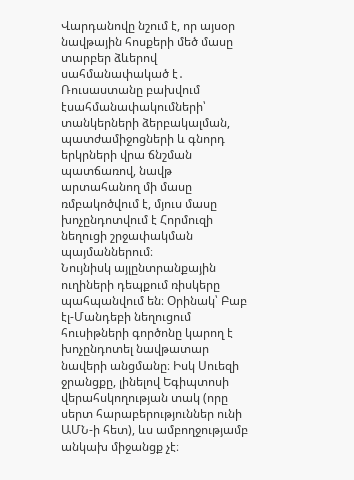Վարդանովը նշում է, որ այսօր նավթային հոսքերի մեծ մասը տարբեր ձևերով սահմանափակած է․ Ռուսաստանը բախվում էսահմանափակումների՝ տանկերների ձերբակալման, պատժամիջոցների և գնորդ երկրների վրա ճնշման պատճառով, նավթ արտահանող մի մասը ռմբակոծվում է, մյուս մասը խոչընդոտվում է Հորմուզի նեղուցի շրջափակման պայմաններում։
Նույնիսկ այլընտրանքային ուղիների դեպքում ռիսկերը պահպանվում են։ Օրինակ՝ Բաբ էլ-Մանդեբի նեղուցում հուսիթների գործոնը կարող է խոչընդոտել նավթատար նավերի անցմանը։ Իսկ Սուեզի ջրանցքը, լինելով Եգիպտոսի վերահսկողության տակ (որը սերտ հարաբերություններ ունի ԱՄՆ-ի հետ), ևս ամբողջությամբ անկախ միջանցք չէ։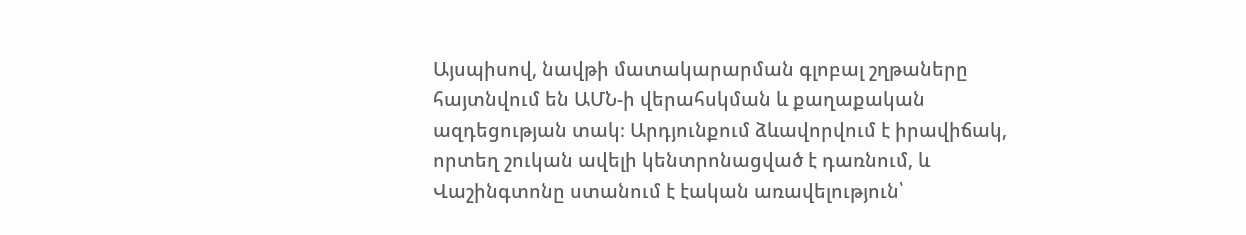Այսպիսով, նավթի մատակարարման գլոբալ շղթաները հայտնվում են ԱՄՆ-ի վերահսկման և քաղաքական ազդեցության տակ։ Արդյունքում ձևավորվում է իրավիճակ, որտեղ շուկան ավելի կենտրոնացված է դառնում, և Վաշինգտոնը ստանում է էական առավելություն՝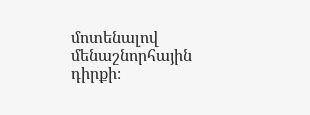մոտենալով մենաշնորհային դիրքի։